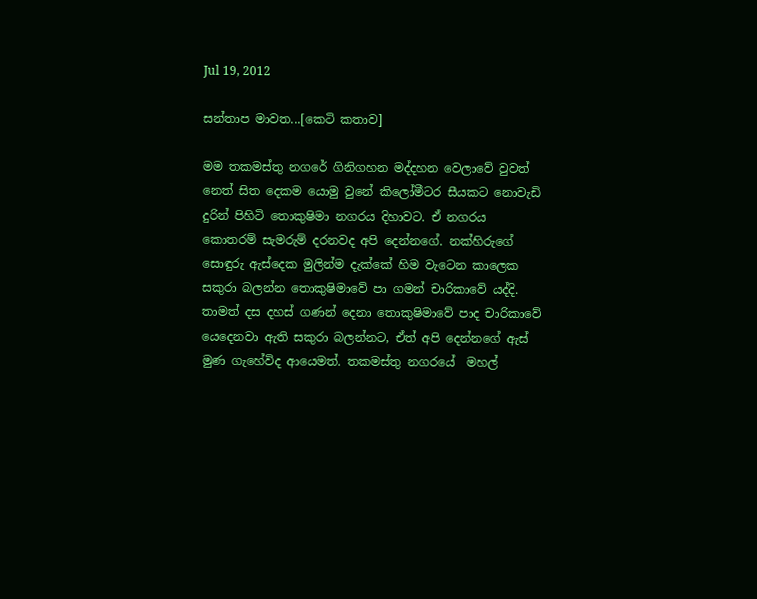Jul 19, 2012

සන්තාප මාවත...[කෙටි කතාව]

මම තකමස්තු නගරේ ගිනිගහන මද්දහන වෙලාවේ වුවත් නෙත් සිත දෙකම යොමු වුනේ කිලෝමීටර සීයකට නොවැඩි දුරින් පිහිටි තොකුෂිමා නගරය දිහාවට. ඒ නගරය කොතරම් සැමරුම් දරනවද අපි දෙන්නගේ. නක්හිරුගේ සොඳුරු ඇස්දෙක මුලින්ම දැක්කේ හිම වැටෙන කාලෙක සකුරා බලන්න තොකුෂිමාවේ පා ගමන් චාරිකාවේ යද්දි. තාමත් දස දහස් ගණන් දෙනා තොකුෂිමාවේ පාද චාරිකාවේ යෙදෙනවා ඇති සකුරා බලන්නට, ඒත් අපි දෙන්නගේ ඇස් මුණ ගැහේවිද ආයෙමත්. තකමස්තු නගරයේ  මහල්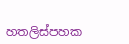හතලිස්පහක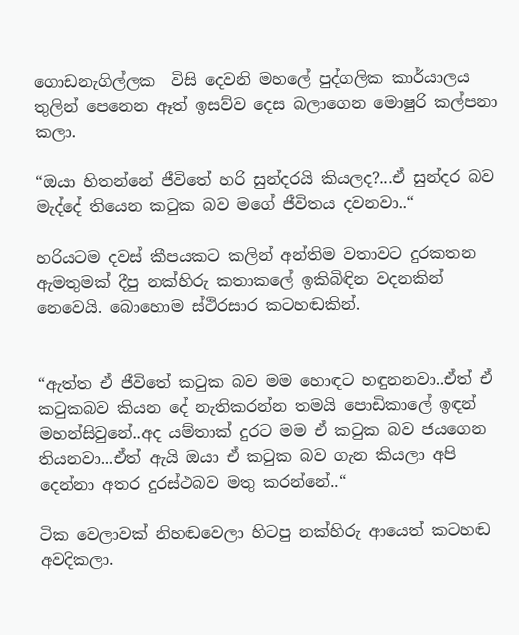ගොඩනැගිල්ලක  විසි දෙවනි මහලේ පුද්ගලික කාර්යාලය තුලින් පෙනෙන ඈත් ඉසව්ව දෙස බලාගෙන මොෂුරි කල්පනා කලා.

“ඔයා හිතන්නේ ජීවිතේ හරි සුන්දරයි කියලද?...ඒ සුන්දර බව මැද්දේ තියෙන කටුක බව මගේ ජීවිතය දවනවා..“

හරියටම දවස් කීපයකට කලින් අන්තිම වතාවට දුරකතන ඇමතුමක් දීපු නක්හිරු කතාකලේ ඉකිබිඳින වදනකින් නෙවෙයි. බොහොම ස්ථිරසාර කටහඬකින්.


“ඇත්ත ඒ ජීවිතේ කටුක බව මම හොඳට හඳුනනවා..ඒත් ඒ කටුකබව කියන දේ නැතිකරන්න තමයි පොඩිකාලේ ඉඳන් මහන්සිවුනේ..අද යම්තාක් දුරට මම ඒ කටුක බව ජයගෙන තියනවා...ඒත් ඇයි ඔයා ඒ කටුක බව ගැන කියලා අපි දෙන්නා අතර දුරස්ථබව මතු කරන්නේ..“

ටික වෙලාවක් නිහඬවෙලා හිටපු නක්හිරු ආයෙත් කටහඬ අවදිකලා.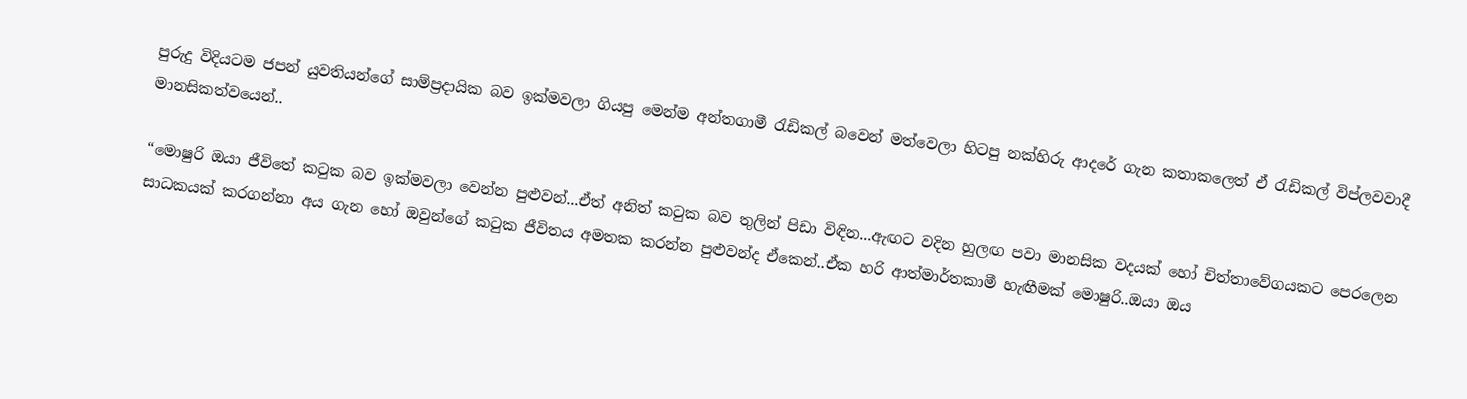පුරුදු විදියටම ජපන් යුවතියන්ගේ සාම්ප්‍රදායික බව ඉක්මවලා ගියපු මෙන්ම අන්තගාමී රැඩිකල් බවෙන් මත්වෙලා හිටපු නක්හිරු ආදරේ ගැන කතාකලෙත් ඒ රැඩිකල් විප්ලවවාදී මානසිකත්වයෙන්..

“මොෂුරි ඔයා ජීවිතේ කටුක බව ඉක්මවලා වෙන්න පුළුවන්...ඒත් අනිත් කටුක බව තුලින් පිඩා විඳින...ඇඟට වදින හුලඟ පවා මානසික වදයක් හෝ චිත්තාවේගයකට පෙරලෙන සාධකයක් කරගන්නා අය ගැන හෝ ඔවුන්ගේ කටුක ජීවිතය අමතක කරන්න පුළුවන්ද ඒකෙන්..ඒක හරි ආත්මාර්තකාමී හැඟීමක් මොෂුරි..ඔයා ඔය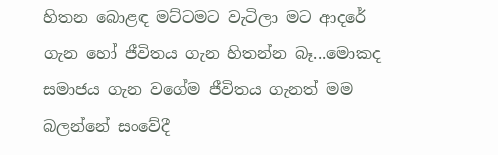හිතන බොළඳ මට්ටමට වැටිලා මට ආදරේ ගැන හෝ ජීවිතය ගැන හිතන්න බෑ...මොකද සමාජය ගැන වගේම ජීවිතය ගැනත් මම බලන්නේ සංවේදී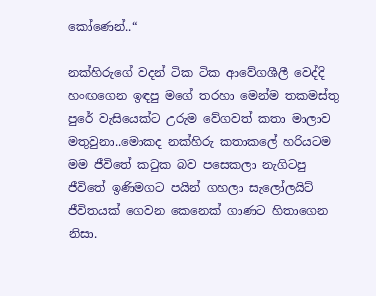කෝණෙන්..“

නක්හිරුගේ වදන් ටික ටික ආවේගශීලී වෙද්දි හංඟගෙන ඉඳපු මගේ තරහා මෙන්ම තකමස්තු පුරේ වැසියෙක්ට උරුම වේගවත් කතා මාලාව මතුවුනා..මොකද නක්හිරු කතාකලේ හරියටම මම ජීවිතේ කටුක බව පසෙකලා නැගිටපු ජීවිතේ ඉණිමගට පයින් ගහලා සැලෝලයිට් ජීවිතයක් ගෙවන කෙනෙක් ගාණට හිතාගෙන නිසා.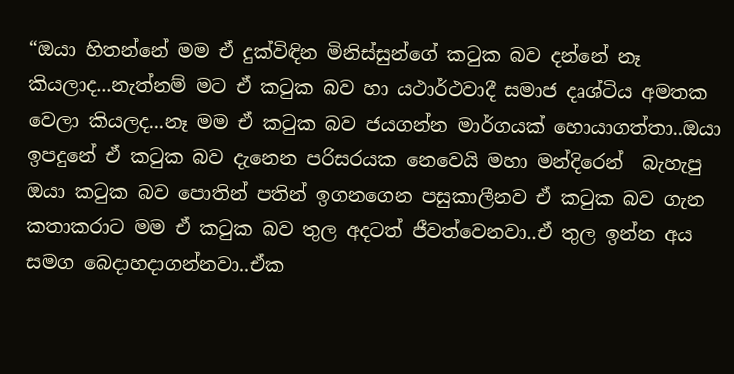“ඔයා හිතන්නේ මම ඒ දුක්විඳින මිනිස්සුන්ගේ කටුක බව දන්නේ නෑ කියලාද...නැත්නම් මට ඒ කටුක බව හා යථාර්ථවාදී සමාජ දෘශ්ටිය අමතක වෙලා කියලද...නෑ මම ඒ කටුක බව ජයගන්න මාර්ගයක් හොයාගත්තා..ඔයා ඉපදුනේ ඒ කටුක බව දැනෙන පරිසරයක නෙවෙයි මහා මන්දිරෙන්  බැහැපු ඔයා කටුක බව පොතින් පතින් ඉගනගෙන පසුකාලීනව ඒ කටුක බව ගැන කතාකරාට මම ඒ කටුක බව තුල අදටත් ජීවත්වෙනවා..ඒ තුල ඉන්න අය සමග බෙදාහදාගන්නවා..ඒක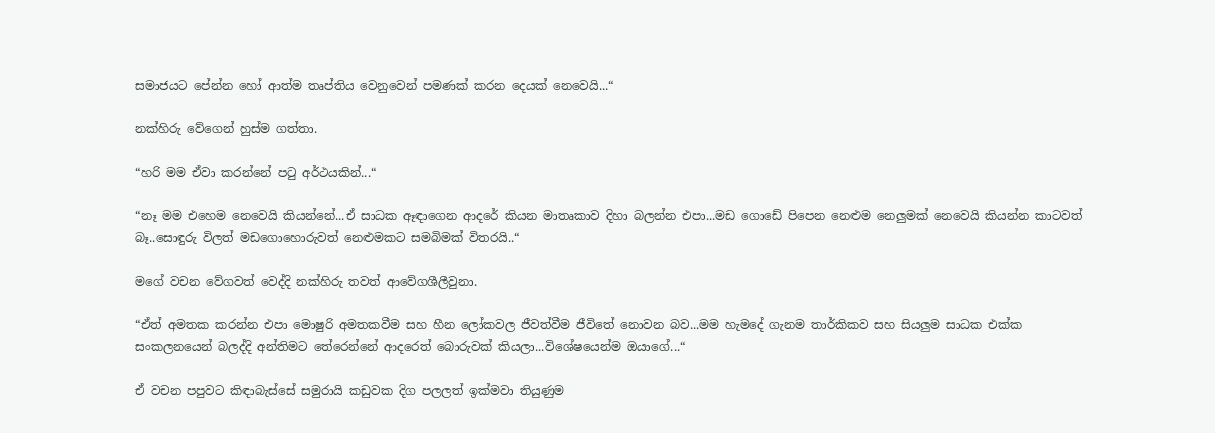සමාජයට පේන්න හෝ ආත්ම තෘප්තිය වෙනුවෙන් පමණක් කරන දෙයක් නෙවෙයි...“

නක්හිරු වේගෙන් හුස්ම ගත්තා.

“හරි මම ඒවා කරන්නේ පටු අර්ථයකින්...“

“නෑ මම එහෙම නෙවෙයි කියන්නේ...ඒ සාධක ඈඳාගෙන ආදරේ කියන මාතෘකාව දිහා බලන්න එපා...මඩ ගොඩේ පිපෙන නෙළුම නෙලුමක් නෙවෙයි කියන්න කාටවත් බෑ..සොඳුරු විලත් මඩගොහොරුවත් නෙළුමකට සමබිමක් විතරයි..“

මගේ වචන වේගවත් වෙද්දි නක්හිරු තවත් ආවේගශීලීවුනා.

“ඒත් අමතක කරන්න එපා මොෂුරි අමතකවීම සහ හීන ලෝකවල ජීවත්වීම ජීවිතේ නොවන බව...මම හැමදේ ගැනම තාර්කිකව සහ සියලුම සාධක එක්ක සංකලනයෙන් බලද්දි අන්තිමට තේරෙන්නේ ආදරෙත් බොරුවක් කියලා...විශේෂයෙන්ම ඔයාගේ...“

ඒ වචන පපුවට කිඳාබැස්සේ සමුරායි කඩුවක දිග පලලත් ඉක්මවා තියුණුම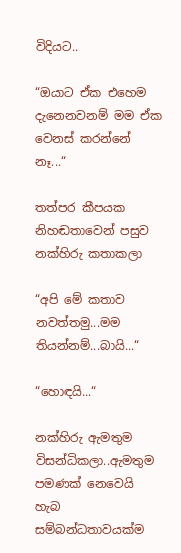විදියට..

“ඔයාට ඒක එහෙම දැනෙනවනම් මම ඒක වෙනස් කරන්නේ නෑ...“

තත්පර කීපයක නිහඬතාවෙන් පසුව නක්හිරු කතාකලා

“අපි මේ කතාව නවත්තමු...මම තියන්නම්...බායි...“

“හොඳයි...“

නක්හිරු ඇමතුම විසන්ධිකලා..ඇමතුම පමණක් නෙවෙයි හැබ සම්බන්ධතාවයක්ම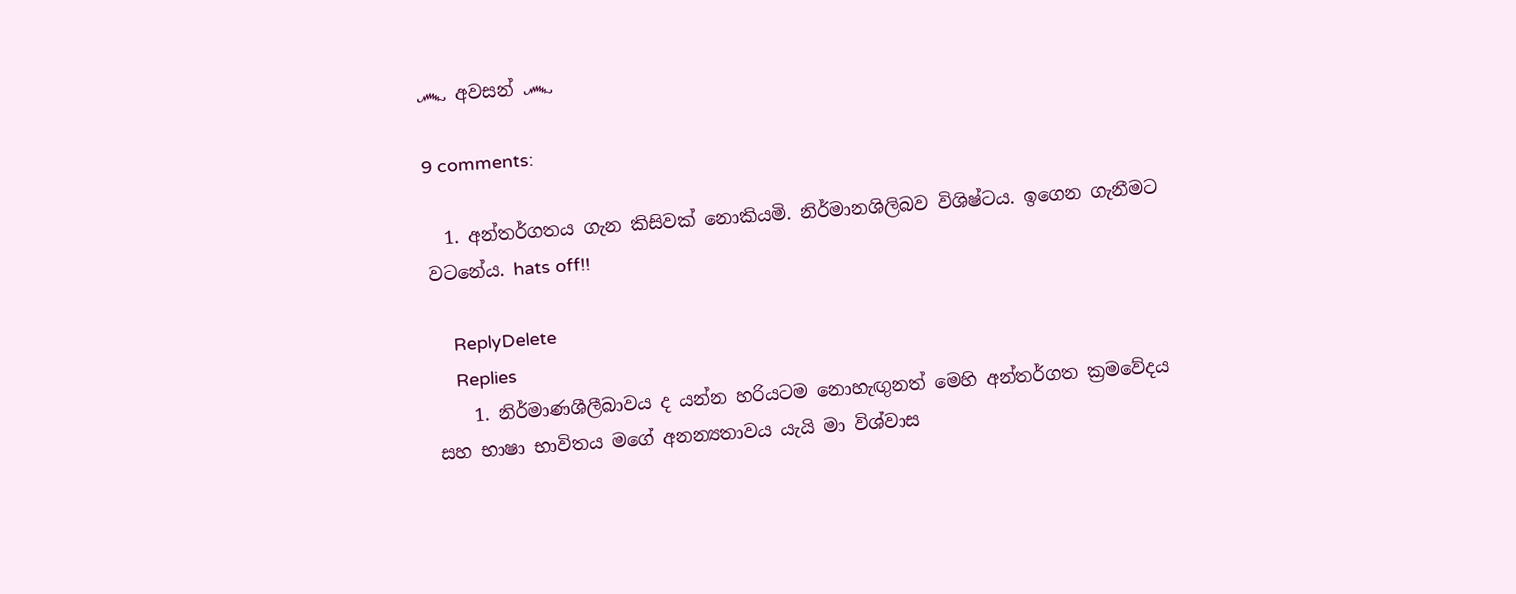෴ අවසන් ෴

9 comments:

  1. අන්තර්ගතය ගැන කිසිවක් නොකියමි. නිර්මානශිලිබව විශිෂ්ටය. ඉගෙන ගැනීමට වටනේය. hats off!!

    ReplyDelete
    Replies
    1. නිර්මාණශීලීබාවය ද යන්න හරියටම නොහැඟුනත් මෙහි අන්තර්ගත ක්‍රමවේදය සහ භාෂා භාවිතය මගේ අනන්‍යතාවය යැයි මා විශ්වාස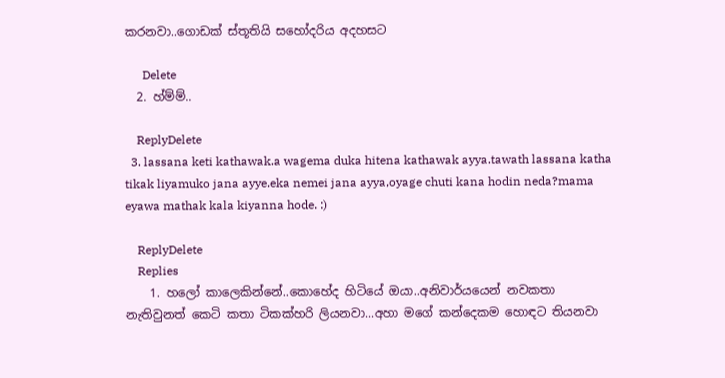කරනවා..ගොඩක් ස්තූතියි සහෝදරිය අදහසට

      Delete
  2. හ්ම්ම්..

    ReplyDelete
  3. lassana keti kathawak.a wagema duka hitena kathawak ayya.tawath lassana katha tikak liyamuko jana ayye.eka nemei jana ayya,oyage chuti kana hodin neda?mama eyawa mathak kala kiyanna hode. :)

    ReplyDelete
    Replies
    1. හලෝ කාලෙකින්නේ..කොහේද හිටියේ ඔයා..අනිවාර්යයෙන් නවකතා නැතිවුනත් කෙටි කතා ටිකක්හරි ලියනවා...අහා මගේ කන්දෙකම හොඳට තියනවා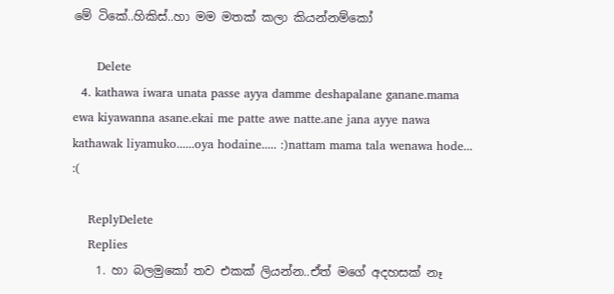මේ ටිකේ..හිකිස්..හා මම මතක් කලා කියන්නම්කෝ

      Delete
  4. kathawa iwara unata passe ayya damme deshapalane ganane.mama ewa kiyawanna asane.ekai me patte awe natte.ane jana ayye nawa kathawak liyamuko......oya hodaine..... :)nattam mama tala wenawa hode... :(

    ReplyDelete
    Replies
    1. හා බලමුකෝ තව එකක් ලියන්න..ඒත් මගේ අදහසක් නෑ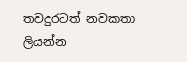තවදුරටත් නවකතා ලියන්න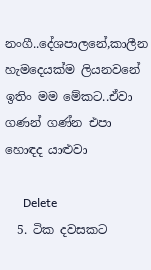නංගී..දේශපාලනේ,කාලීන හැමදෙයක්ම ලියනවනේ ඉතිං මම මේකට..ඒවා ගණන් ගණ්න එපා හොඳද යාළුවා

      Delete
  5. ටික දවසකට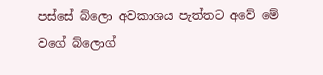පස්සේ බ්ලො අවකාශය පැත්තට අවේ මේ වගේ බ්ලොග්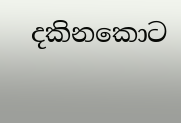දකිනකොට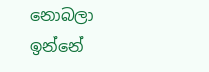නොබලා ඉන්නේ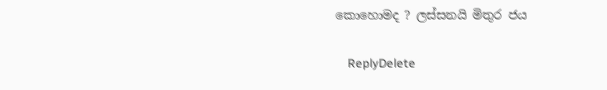කොහොමද ? ලස්සනයි මිතුර ජය

    ReplyDelete